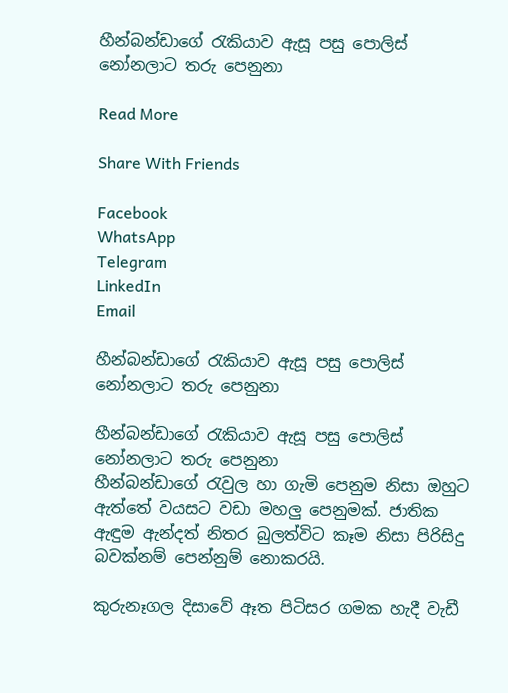හීන්බන්ඩාගේ රැකියාව ඇසූ පසු පොලිස් නෝනලාට තරු පෙනුනා

Read More

Share With Friends

Facebook
WhatsApp
Telegram
LinkedIn
Email

හීන්බන්ඩාගේ රැකියාව ඇසූ පසු පොලිස් නෝනලාට තරු පෙනුනා

හීන්බන්ඩාගේ රැකියාව ඇසූ පසු පොලිස් නෝනලාට තරු පෙනුනා
හීන්බන්ඩාගේ රැවුල හා ගැමි පෙනුම නිසා ඔහුට ඇත්තේ වයසට වඩා මහලු පෙනුමක්. ජාතික ඇඳුම ඇන්දත් නිතර බුලත්විට කෑම නිසා පිරිසිදු බවක්නම් පෙන්නුම් නොකරයි.

කුරුනෑගල දිසාවේ ඈත පිටිසර ගමක හැදී වැඩී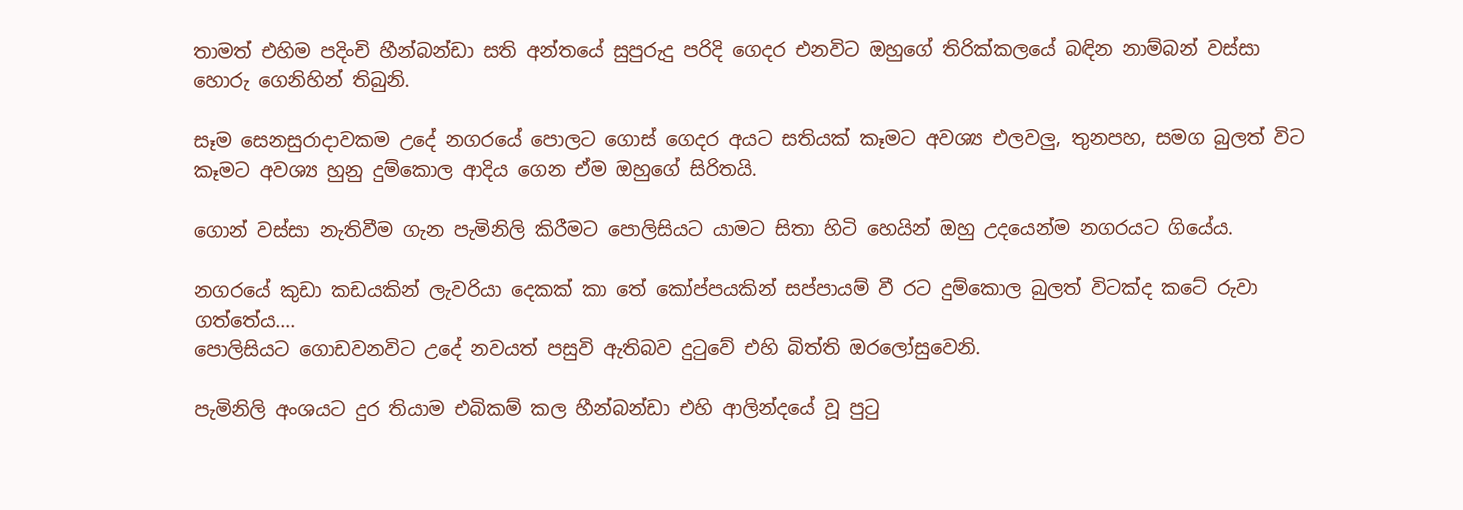තාමත් එහිම පදිංචි හීන්බන්ඩා සති අන්තයේ සුපුරුදු පරිදි ගෙදර එනවිට ඔහුගේ තිරික්කලයේ බඳින නාම්බන් වස්සා හොරු ගෙනිහින් තිබුනි.

සෑම සෙනසුරාදාවකම උදේ නගරයේ පොලට ගොස් ගෙදර අයට සතියක් කෑමට අවශ්‍ය එලවලු, තුනපහ, සමග බුලත් විට කෑමට අවශ්‍ය හුනු දුම්කොල ආදිය ගෙන ඒම ඔහුගේ සිරිතයි.

ගොන් වස්සා නැතිවීම ගැන පැමිනිලි කිරීමට පොලිසියට යාමට සිතා හිටි හෙයින් ඔහු උදයෙන්ම නගරයට ගියේය.

නගරයේ කුඩා කඩයකින් ලැවරියා දෙකක් කා තේ කෝප්පයකින් සප්පායම් වී රට දුම්කොල බුලත් විටක්ද කටේ රුවා ගත්තේය….
පොලිසියට ගොඩවනවිට උදේ නවයත් පසුවි ඇතිබව දුටුවේ එහි බිත්ති ඔරලෝසුවෙනි.

පැමිනිලි අංශයට දුර තියාම එබිකම් කල හීන්බන්ඩා එහි ආලින්දයේ වූ පුටු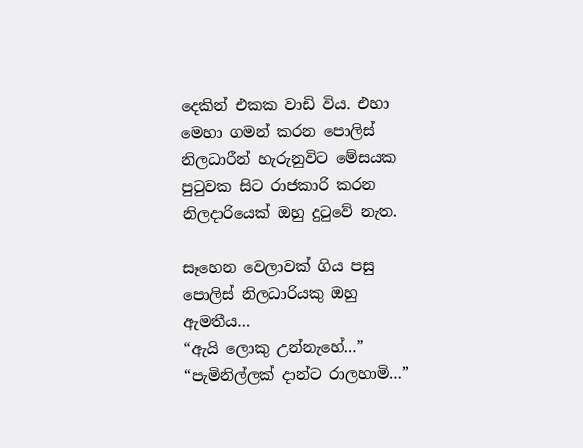දෙකින් එකක වාඩි විය. එහා මෙහා ගමන් කරන පොලිස් නිලධාරීන් හැරුනුවිට මේසයක පුටුවක සිට රාජකාරි කරන නිලදාරියෙක් ඔහු දුටුවේ නැත.

සෑහෙන වෙලාවක් ගිය පසු පොලිස් නිලධාරියකු ඔහු ඇමතීය…
“ඇයි ලොකු උන්නැහේ…”
“පැමිනිල්ලක් දාන්ට රාලහාමි…”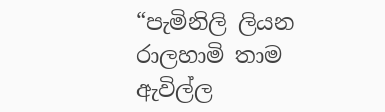“පැමිනිලි ලියන රාලහාමි තාම ඇවිල්ල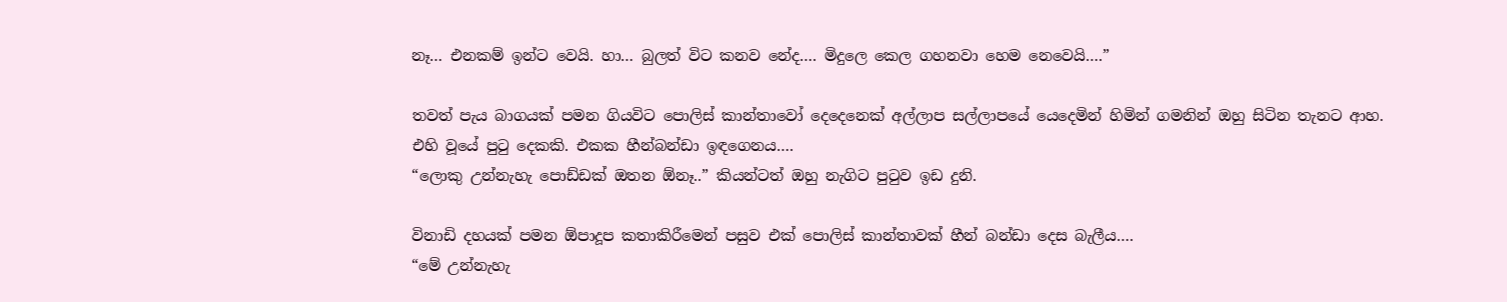නෑ… එනකම් ඉන්ට වෙයි. හා… බුලත් විට කනව නේද…. මිදුලෙ කෙල ගහනවා හෙම නෙවෙයි….”

තවත් පැය බාගයක් පමන ගියවිට පොලිස් කාන්තාවෝ දෙදෙනෙක් අල්ලාප සල්ලාපයේ යෙදෙමින් හිමින් ගමනින් ඔහු සිටින තැනට ආහ.
එහි වූයේ පුටු දෙකකි. එකක හීන්බන්ඩා ඉඳගෙනය….
“ලොකු උන්නැහැ පොඩ්ඩක් ඔතන ඕනෑ..” කියන්ටත් ඔහු නැගිට පුටුව ඉඩ දුනි.

විනාඩි දහයක් පමන ඕපාදූප කතාකිරීමෙන් පසුව එක් පොලිස් කාන්තාවක් හීන් බන්ඩා දෙස බැලීය….
“මේ උන්නැහැ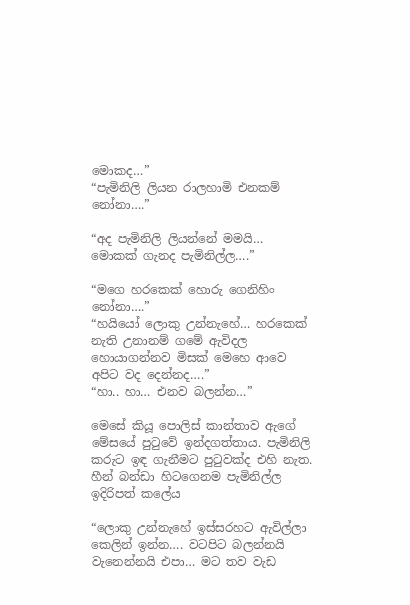මොකද…”
“පැමිනිලි ලියන රාලහාමි එනකම් නෝනා….”

“අද පැමිනිලි ලියන්නේ මමයි… මොකක් ගැනද පැමිනිල්ල….”

“මගෙ හරකෙක් හොරු ගෙනිහිං නෝනා….”
“හයියෝ ලොකු උන්නැහේ… හරකෙක් නැති උනානම් ගමේ ඇවිදල හොයාගන්නව මිසක් මෙහෙ ආවෙ අපිට වද දෙන්නද….”
“හා.. හා… එනව බලන්න…”

මෙසේ කියූ පොලිස් කාන්තාව ඇගේ මේසයේ පුටුවේ ඉන්දගත්තාය. පැමිනිලි කරුට ඉඳ ගැනීමට පුටුවක්ද එහි නැත.
හීන් බන්ඩා හිටගෙනම පැමිනිල්ල ඉදිරිපත් කලේය

“ලොකු උන්නැහේ ඉස්සරහට ඇවිල්ලා කෙලින් ඉන්න…. වටපිට බලන්නයි වැනෙන්නයි එපා… මට තව වැඩ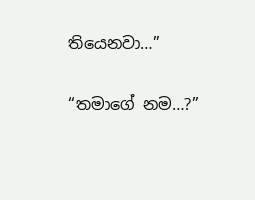තියෙනවා…”

“තමාගේ නම…?”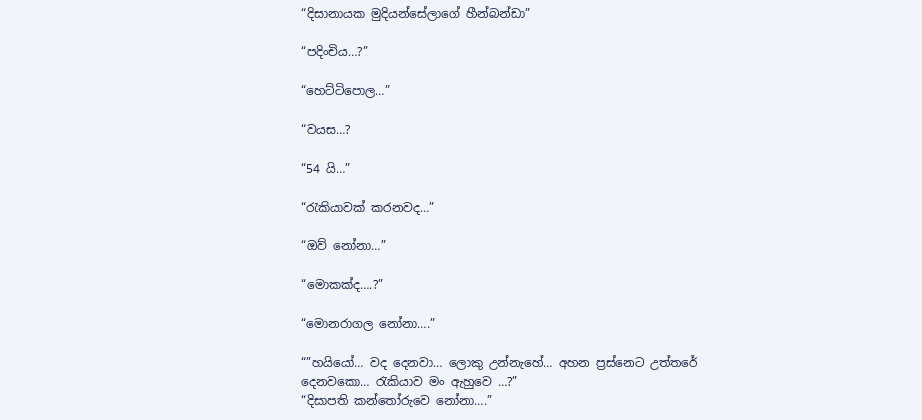“දිසානායක මුදියන්සේලාගේ හීන්බන්ඩා”

“පදිංචිය…?”

“හෙට්ටිපොල…”

“වයස…?

“54 යි…”

“රැකියාවක් කරනවද…”

“ඔව් නෝනා…”

“මොකක්ද….?”

“මොනරාගල නෝනා….”

“”හයියෝ… වද දෙනවා… ලොකු උන්නැහේ… අහන ප්‍රස්නෙට උත්තරේ දෙනවකො… රැකියාව මං ඇහුවෙ …?”
“දිසාපති කන්තෝරුවෙ නෝනා….”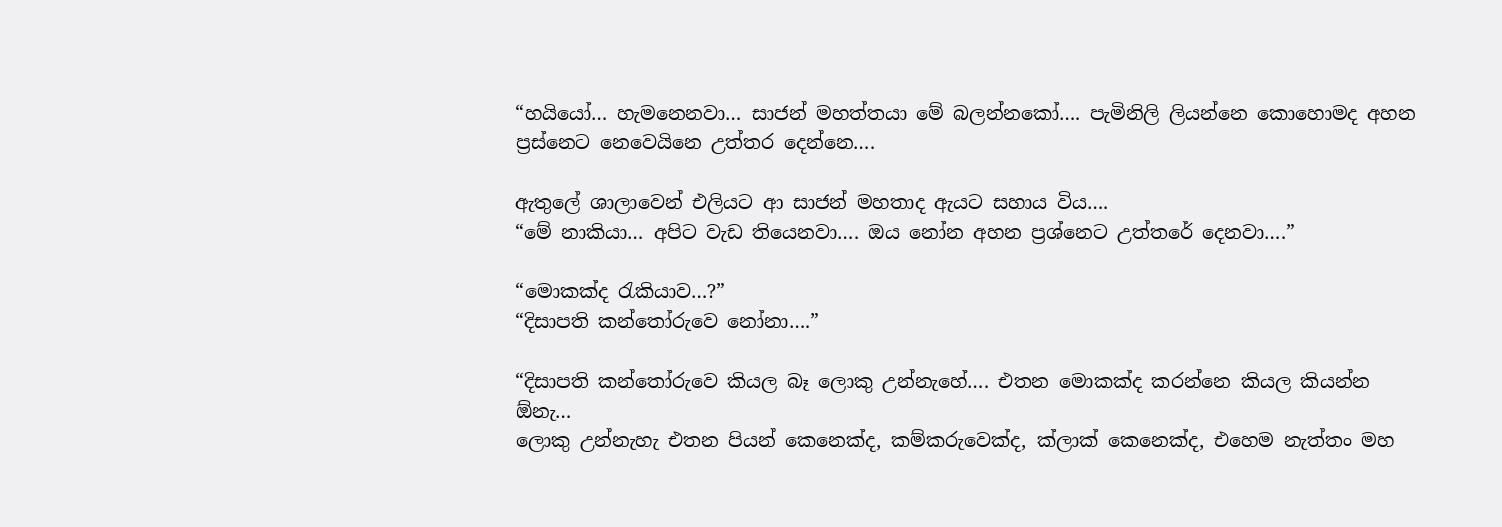“හයියෝ… හැමනෙනවා… සාජන් මහත්තයා මේ බලන්නකෝ…. පැමිනිලි ලියන්නෙ කොහොමද අහන ප්‍රස්නෙට නෙවෙයිනෙ උත්තර දෙන්නෙ….

ඇතුලේ ශාලාවෙන් එලියට ආ සාජන් මහතාද ඇයට සහාය විය….
“මේ නාකියා… අපිට වැඩ තියෙනවා…. ඔය නෝන අහන ප්‍රශ්නෙට උත්තරේ දෙනවා….”

“මොකක්ද රැකියාව…?”
“දිසාපති කන්තෝරුවෙ නෝනා….”

“දිසාපති කන්තෝරුවෙ කියල බෑ ලොකු උන්නැහේ…. එතන මොකක්ද කරන්නෙ කියල කියන්න ඕනැ…
ලොකු උන්නැහැ එතන පියන් කෙනෙක්ද, කම්කරුවෙක්ද, ක්ලාක් කෙනෙක්ද, එහෙම නැත්තං මහ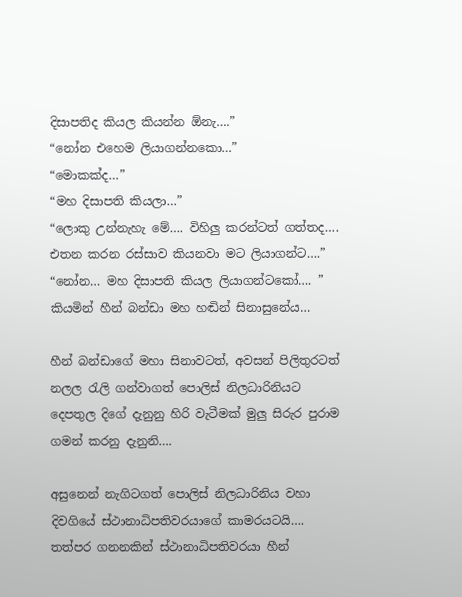දිසාපතිද කියල කියන්න ඕනැ….”
“නෝන එහෙම ලියාගන්නකො…”
“මොකක්ද…”
“මහ දිසාපති කියලා…”
“ලොකු උන්නැහැ මේ…. විහිලු කරන්ටත් ගත්තද…. එතන කරන රස්සාව කියනවා මට ලියාගන්ට….”
“නෝන… මහ දිසාපති කියල ලියාගන්ටකෝ…. ” කියමින් හීන් බන්ඩා මහ හඬින් සිනාසුනේය…

හීන් බන්ඩාගේ මහා සිනාවටත්, අවසන් පිලිතුරටත් නලල රැලි ගන්වාගත් පොලිස් නිලධාරිනියට දෙපතුල දිගේ දැනුනු හිරි වැටීමක් මුලු සිරුර පුරාම ගමන් කරනු දැනුනි….

අසුනෙන් නැගිටගත් පොලිස් නිලධාරිනිය වහා දිවගියේ ස්ථානාධිපතිවරයාගේ කාමරයටයි….
තත්පර ගනනකින් ස්ථානාධිපතිවරයා හීන්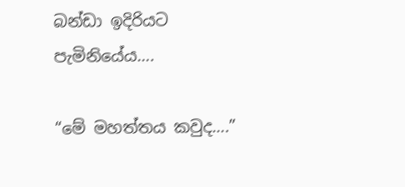බන්ඩා ඉදිරියට පැමිනියේය….

“මේ මහත්තය කවුද….”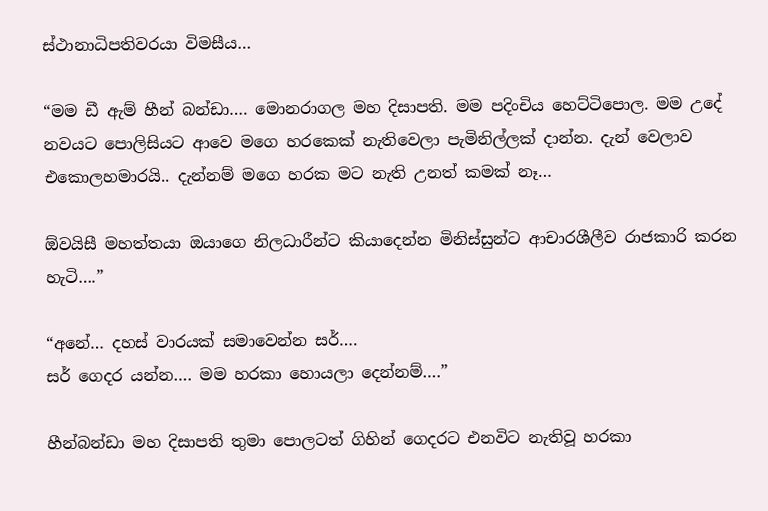ස්ථානාධිපතිවරයා විමසීය…

“මම ඩී ඇම් හීන් බන්ඩා…. මොනරාගල මහ දිසාපති. මම පදිංචිය හෙට්ටිපොල. මම උදේ නවයට පොලිසියට ආවෙ මගෙ හරකෙක් නැතිවෙලා පැමිනිල්ලක් දාන්න. දැන් වෙලාව එකොලහමාරයි.. දැන්නම් මගෙ හරක මට නැති උනත් කමක් නෑ…

ඕවයිසී මහත්තයා ඔයාගෙ නිලධාරීන්ට කියාදෙන්න මිනිස්සුන්ට ආචාරශීලීව රාජකාරි කරන හැටි….”

“අනේ… දහස් වාරයක් සමාවෙන්න සර්….
සර් ගෙදර යන්න…. මම හරකා හොයලා දෙන්නම්….”

හීන්බන්ඩා මහ දිසාපති තුමා පොලටත් ගිහින් ගෙදරට එනවිට නැතිවූ හරකා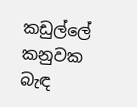කඩුල්ලේ කනුවක බැඳ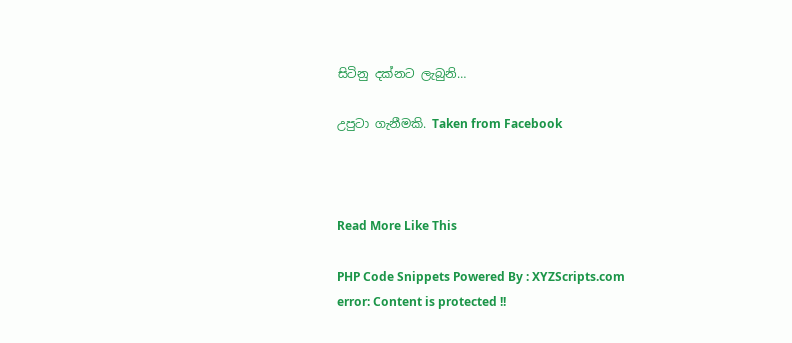සිටිනු දක්නට ලැබුනි…

උපුටා ගැනීමකි. Taken from Facebook



Read More Like This

PHP Code Snippets Powered By : XYZScripts.com
error: Content is protected !!